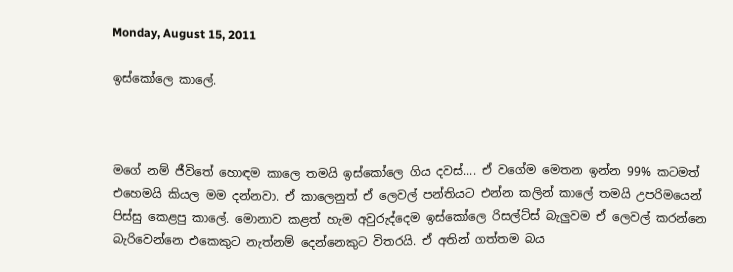Monday, August 15, 2011

ඉස්කෝලෙ කාලේ.



මගේ නම් ජීවිතේ හොඳම කාලෙ තමයි ඉස්කෝලෙ ගිය දවස්.... ඒ වගේම මෙතන ඉන්න 99% කටමත් එහෙමයි කියල මම දන්නවා. ඒ කාලෙනුත් ඒ ලෙවල් පන්තියට එන්න කලින් කාලේ තමයි උපරිමයෙන් පිස්සු කෙළපු කාලේ. මොනාව කළත් හැම අවුරුද්දෙම ඉස්කෝලෙ රිසල්ට්ස් බැලුවම ඒ ලෙවල් කරන්නෙ බැරිවෙන්නෙ එකෙකුට නැත්නම් දෙන්නෙකුට විතරයි. ඒ අතින් ගත්තම බය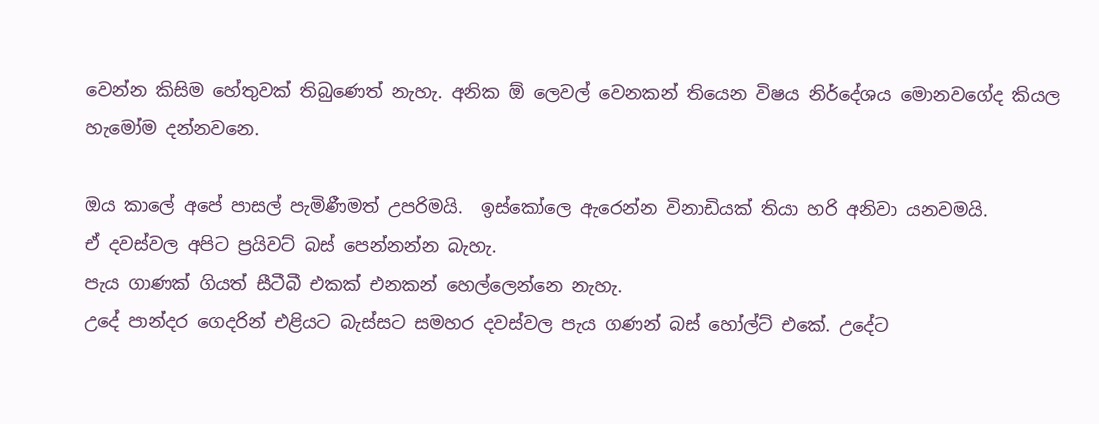වෙන්න කිසිම හේතුවක් තිබුණෙත් නැහැ. අනික ඕ ලෙවල් වෙනකන් තියෙන විෂය නිර්දේශය මොනවගේද කියල හැමෝම දන්නවනෙ.

ඔය කාලේ අපේ පාසල් පැමිණීමත් උපරිමයි.  ඉස්කෝලෙ ඇරෙන්න විනාඩියක් තියා හරි අනිවා යනවමයි.
ඒ දවස්වල අපිට ප්‍රයිවට් බස් පෙන්නන්න බැහැ.
පැය ගාණක් ගියත් සීටීබී එකක් එනකන් හෙල්ලෙන්නෙ නැහැ.
උදේ පාන්දර ගෙදරින් එළියට බැස්සට සමහර දවස්වල පැය ගණන් බස් හෝල්ට් එකේ. උදේට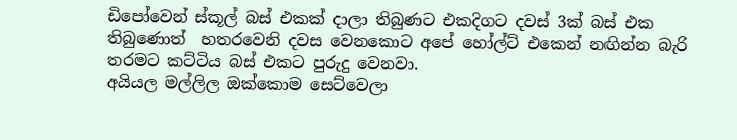ඩිපෝවෙන් ස්කූල් බස් එකක් දාලා තිබුණට එකදිගට දවස් 3ක් බස් එක තිබුණොත්  හතරවෙනි දවස වෙනකොට අපේ හෝල්ට් එකෙන් නඟින්න බැරි තරමට කට්ටිය බස් එකට පුරුදු වෙනවා.
අයියල මල්ලිල ඔක්කොම සෙට්වෙලා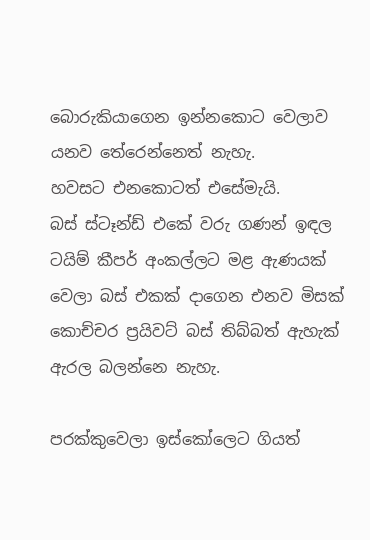බොරුකියාගෙන ඉන්නකොට වෙලාව යනව තේරෙන්නෙත් නැහැ.
හවසට එනකොටත් එසේමැයි.
බස් ස්ටෑන්ඩ් එකේ වරු ගණන් ඉඳල ටයිම් කීපර් අංකල්ලට මළ ඇණයක් වෙලා බස් එකක් දාගෙන එනව මිසක් කොච්චර ප්‍රයිවට් බස් තිබ්බත් ඇහැක් ඇරල බලන්නෙ නැහැ.

පරක්කුවෙලා ඉස්කෝලෙට ගියත්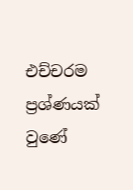එච්චරම ප්‍රශ්ණයක් වුණේ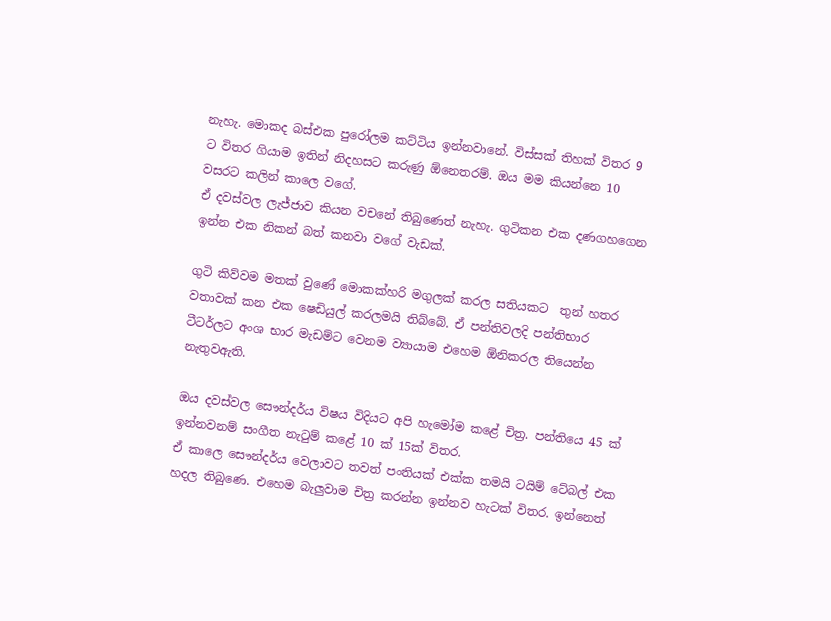නැහැ. මොකද බස්එක පුරෝලම කට්ටිය ඉන්නවානේ. විස්සක් තිහක් විතර 9 ට විතර ගියාම ඉතින් නිදහසට කරුණු ඕනෙතරම්. ඔය මම කියන්නෙ 10 වසරට කලින් කාලෙ වගේ.
ඒ දවස්වල ලැජ්ජාව කියන වචනේ තිබුණෙත් නැහැ. ගුටිකන එක දණගහගෙන ඉන්න එක නිකන් බත් කනවා වගේ වැඩක්.

ගුටි කිව්වම මතක් වුණේ මොකක්හරි මගුලක් කරල සතියකට  තුන් හතර වතාවක් කන එක ෂෙඩියුල් කරලමයි තිබ්බේ. ඒ පන්තිවලදි පන්තිභාර ටීටර්ලට අංශ භාර මැඩම්ට වෙනම ව්‍යායාම එහෙම ඕනිකරල තියෙන්න නැතුවඇති.

ඔය දවස්වල සෞන්දර්ය විෂය විදියට අපි හැමෝම කළේ චිත්‍ර. පන්තියෙ 45 ක් ඉන්නවනම් සංගීත නැටුම් කළේ 10 ක් 15ක් විතර.
ඒ කාලෙ සෞන්දර්ය වෙලාවට තවත් පංතියක් එක්ක තමයි ටයිම් ටේබල් එක හදල තිබුණෙ. එහෙම බැලුවාම චිත්‍ර කරන්න ඉන්නව හැටක් විතර. ඉන්නෙත්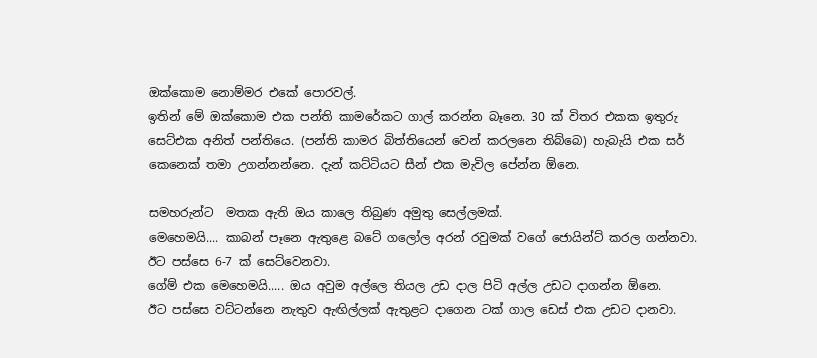ඔක්කොම නොම්මර එකේ පොරවල්.
ඉතින් මේ ඔක්කොම එක පන්ති කාමරේකට ගාල් කරන්න බෑනෙ. 30 ක් විතර එකක ඉතුරු සෙට්එක අනිත් පන්තියෙ. (පන්ති කාමර බිත්තියෙන් වෙන් කරලනෙ තිබ්බෙ) හැබැයි එක සර් කෙනෙක් තමා උගන්නන්නෙ. දැන් කට්ටියට සීන් එක මැවිල පේන්න ඕනෙ.

සමහරුන්ට  මතක ඇති ඔය කාලෙ තිබුණ අමුතු සෙල්ලමක්.
මෙහෙමයි.... කාබන් පෑනෙ ඇතුළෙ බටේ ගලෝල අරන් රවුමක් වගේ ජොයින්ට් කරල ගන්නවා. ඊට පස්සෙ 6-7 ක් සෙට්වෙනවා.
ගේම් එක මෙහෙමයි..... ඔය අවුම අල්ලෙ තියල උඩ දාල පිටි අල්ල උඩට දාගන්න ඕනෙ.
ඊට පස්සෙ වට්ටන්නෙ නැතුව ඇඟිල්ලක් ඇතුළට දාගෙන ටක් ගාල ඩෙස් එක උඩට දානවා.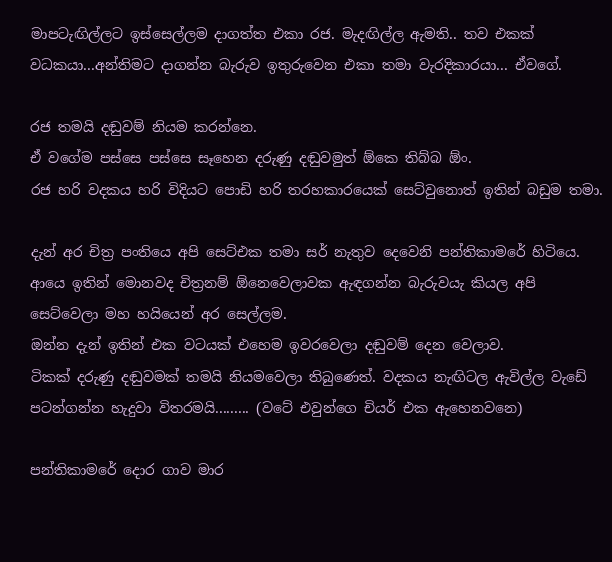මාපටැඟිල්ලට ඉස්සෙල්ලම දාගත්ත එකා රජ. මැදඟිල්ල ඇමති.. තව එකක් වධකයා...අන්තිමට දාගන්න බැරුව ඉතුරුවෙන එකා තමා වැරදිකාරයා... ඒවගේ.

රජ තමයි දඬුවම් නියම කරන්නෙ.
ඒ වගේම පස්සෙ පස්සෙ සෑහෙන දරුණු දඬුවමුත් ඕකෙ තිබ්බ ඕං.
රජ හරි වදකය හරි විදියට පොඩි හරි තරහකාරයෙක් සෙට්වුනොත් ඉතින් බඩුම තමා.

දැන් අර චිත්‍ර පංතියෙ අපි සෙ‍ට්එක තමා සර් නැතුව දෙවෙනි පන්තිකාමරේ හිටියෙ. ආයෙ ඉතින් මොනවද චිත්‍රනම් ඕනෙවෙලාවක ඇඳගන්න බැරුවයැ කියල අපි සෙට්වෙලා මහ හයියෙන් අර සෙල්ලම.
ඔන්න දැන් ඉතින් එක වටයක් එහෙම ඉවරවෙලා දඬුවම් දෙන වෙලාව.
ටිකක් දරුණු දඬුවමක් තමයි නියමවෙලා තිබුණෙත්. වදකය නැඟිටල ඇවිල්ල වැඩේ පටන්ගන්න හැදුවා විතරමයි......... (වටේ එවුන්ගෙ චියර් එක ඇහෙනවනෙ)

පන්තිකාමරේ දොර ගාව මාර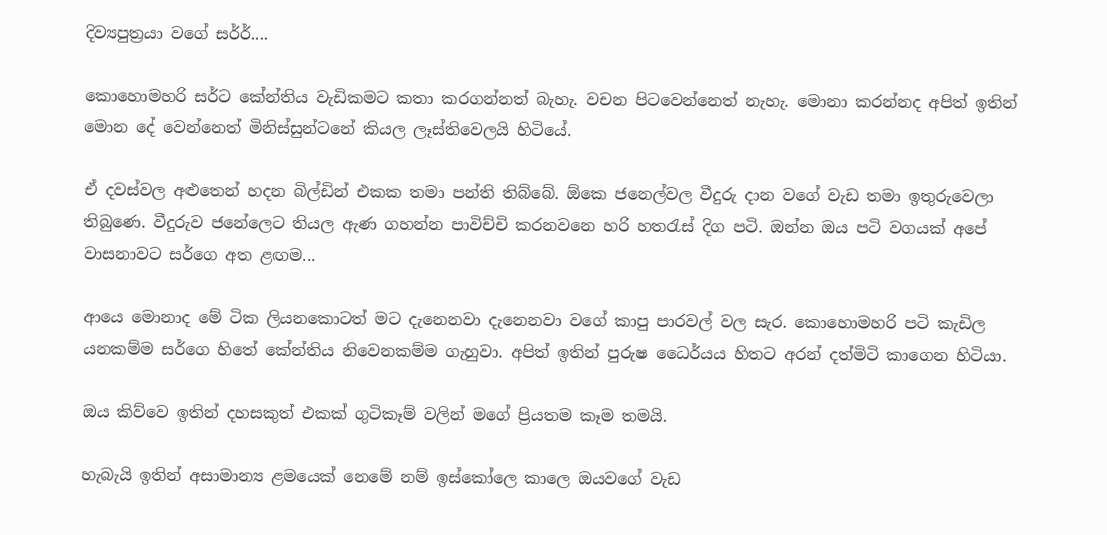දිව්‍යපුත්‍රයා වගේ සර්ර්....

කොහොමහරි සර්ට කේන්තිය වැඩිකමට කතා කරගන්නත් බැහැ. වචන පිටවෙන්නෙත් නැහැ. මොනා කරන්නද අපිත් ඉතින් මොන දේ වෙන්නෙත් මිනිස්සුන්ටනේ කියල ලෑස්තිවෙලයි හිටියේ.

ඒ දවස්වල අළුතෙන් හදන බිල්ඩින් එකක තමා පන්ති තිබ්බේ. ඕකෙ ජනෙල්වල වීදුරු දාන වගේ වැඩ තමා ඉතුරුවෙලා තිබුණෙ. වීදුරුව ජනේලෙට තියල ඇණ ගහන්න පාවිච්චි කරනවනෙ හරි හතරැස් දිග පටි. ඔන්න ඔය පටි වගයක් අපේ වාසනාවට සර්ගෙ අත ළඟම...

ආයෙ මොනාද මේ ටික ලියනකොටත් මට දැනෙනවා දැනෙනවා වගේ කාපු පාරවල් වල සැර. කොහොමහරි පටි කැඩිල යනකම්ම සර්ගෙ හිතේ කේන්තිය නිවෙනකම්ම ගැහුවා. අපිත් ඉතින් පුරුෂ ධෛර්යය හිතට අරන් දත්මිටි කාගෙන හිටියා.

ඔය කිව්වෙ ඉතින් දහසකුත් එකක් ගුටිකෑම් වලින් මගේ ප්‍රියතම කෑම තමයි.

හැබැයි ඉතින් අසාමාන්‍ය ළමයෙක් නෙමේ නම් ඉස්කෝලෙ කාලෙ ඔයවගේ වැඩ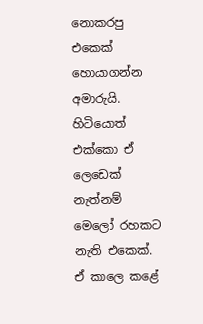නොකරපු එකෙක් හොයාගන්න අමාරුයි. හිටියොත් එක්කො ඒ ලෙඩෙක් නැත්නම් මෙලෝ රහකට නැති එකෙක්. ඒ කාලෙ කළේ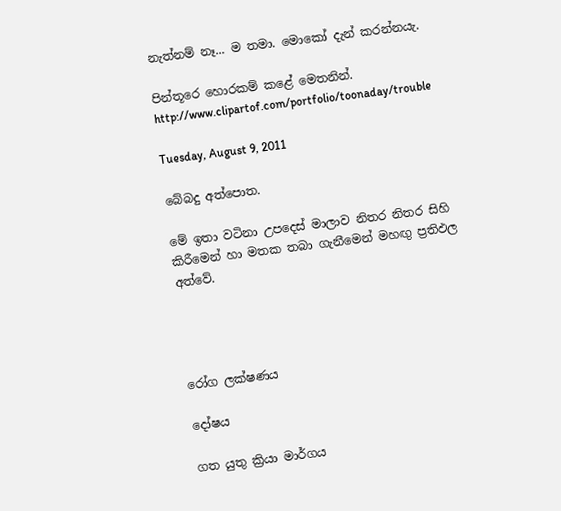නැත්නම් නෑ... ම තමා. මොකෝ දැන් කරන්නයැ.

පින්තූරෙ හොරකම් කළේ මෙතනින්. http://www.clipartof.com/portfolio/toonaday/trouble

Tuesday, August 9, 2011

බේබදු අත්පොත.

මේ ඉතා වටිනා උපදෙස් මාලාව නිතර නිතර සිහි කිරීමෙන් හා මතක තබා ගැනීමෙන් මහඟු ප්‍රතිඵල අත්වේ.




රෝග ලක්ෂණය

දෝෂය

ගත යුතු ක්‍රියා මාර්ගය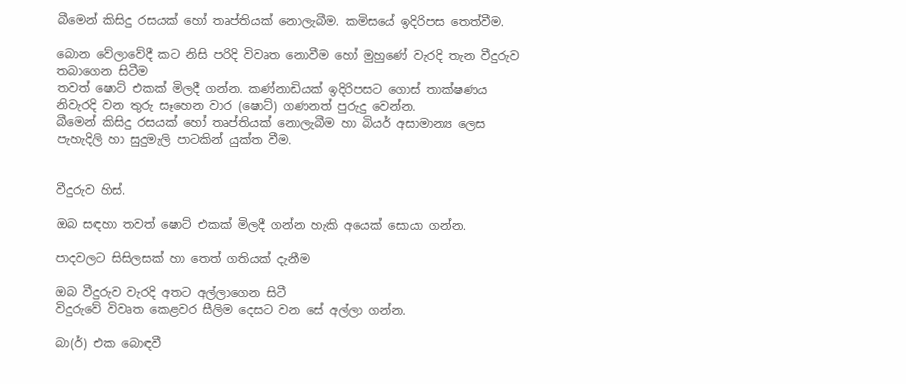බීමෙන් කිසිදු රසයක් හෝ තෘප්තියක් නොලැබීම. කමිසයේ ඉදිරිපස තෙත්වීම.

බොන වේලාවේදී කට නිසි පරිදි විවෘත නොවීම හෝ මුහුණේ වැරදි තැන වීදුරුව තබාගෙන සිටීම
තවත් ෂොට් එකක් මිලදී ගන්න. කණ්නාඩියක් ඉදිරිපසට ගොස් තාක්ෂණය නිවැරදි වන තුරු සෑහෙන වාර (ෂොට්) ගණනත් පුරුදු වෙන්න.
බීමෙන් කිසිදු රසයක් හෝ තෘප්තියක් නොලැබීම හා බියර් අසාමාන්‍ය ලෙස පැහැදිලි හා සුදුමැලි පාටකින් යුක්ත වීම.


වීදුරුව හිස්.

ඔබ සඳහා තවත් ෂොට් එකක් මිලදී ගන්න හැකි අයෙක් සොයා ගන්න.

පාදවලට සිසිලසක් හා තෙත් ගතියක් දැනීම

ඔබ වීදුරුව වැරදි අතට අල්ලාගෙන සිටී
විදුරුවේ විවෘත කෙළවර සීලිම දෙසට වන සේ අල්ලා ගන්න.

බා(ර්) එක බොඳවී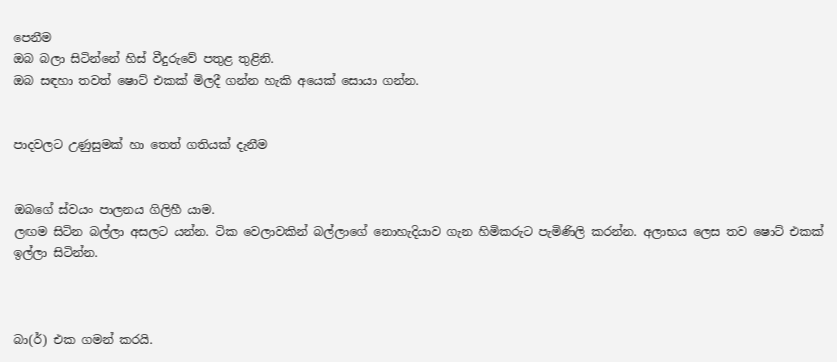පෙනීම
ඔබ බලා සිටින්නේ හිස් වීදුරුවේ පතුළ තුළිනි.
ඔබ සඳහා තවත් ෂොට් එකක් මිලදී ගන්න හැකි අයෙක් සොයා ගන්න.


පාදවලට උණුසුමක් හා තෙත් ගතියක් දැනීම


ඔබගේ ස්වයං පාලනය ගිලිහී යාම.
ලඟම සිටින බල්ලා අසලට යන්න. ටික වෙලාවකින් බල්ලාගේ නොහැදියාව ගැන හිමිකරුට පැමිණිලි කරන්න. අලාභය ලෙස තව ෂොට් එකක් ඉල්ලා සිටින්න.



බා(ර්) එක ගමන් කරයි.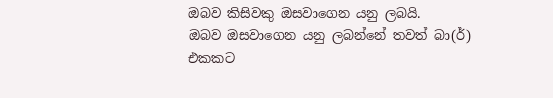ඔබව කිසිවකු ඔසවාගෙන යනු ලබයි.
ඔබව ඔසවාගෙන යනු ලබන්නේ තවත් බා(ර්) එකකට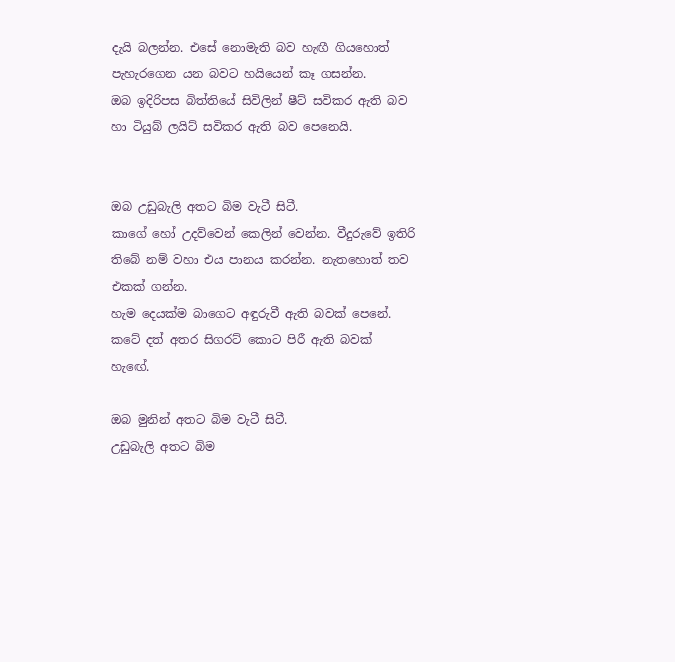දැයි බලන්න. එසේ නොමැති බව හැඟී ගියහොත් පැහැරගෙන යන බවට හයියෙන් කෑ ගසන්න.
ඔබ ඉදිරිපස බිත්තියේ සිවිලින් ෂීට් සවිකර ඇති බව හා ටියුබ් ලයිට් සවිකර ඇති බව පෙනෙයි.


ඔබ උඩුබැලි අතට බිම වැටී සිටී.
කාගේ හෝ උදව්වෙන් කෙලින් වෙන්න. වීදුරුවේ ඉතිරි තිබේ නම් වහා එය පානය කරන්න. නැතහොත් තව එකක් ගන්න.
හැම දෙයක්ම බාගෙට අඳුරුවී ඇති බවක් පෙනේ. කටේ දත් අතර සිගරට් කොට පිරී ඇති බවක් හැඟේ.

ඔබ මුනින් අතට බිම වැටී සිටී.
උඩුබැලි අතට බිම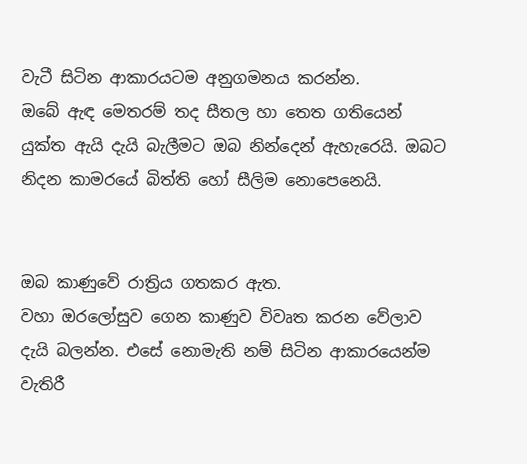වැටී සිටින ආකාරයටම අනුගමනය කරන්න.
ඔබේ ඇඳ මෙතරම් තද සීතල හා තෙත ගතියෙන් යුක්ත ඇයි දැයි බැලීමට ඔබ නින්දෙන් ඇහැරෙයි. ඔබට නිදන කාමරයේ බිත්ති හෝ සීලිම නොපෙනෙයි.


ඔබ කාණුවේ රාත්‍රිය ගතකර ඇත.
වහා ඔරලෝසුව ගෙන කාණුව විවෘත කරන වේලාව දැයි බලන්න. එසේ නොමැති නම් සිටින ආකාරයෙන්ම වැතිරී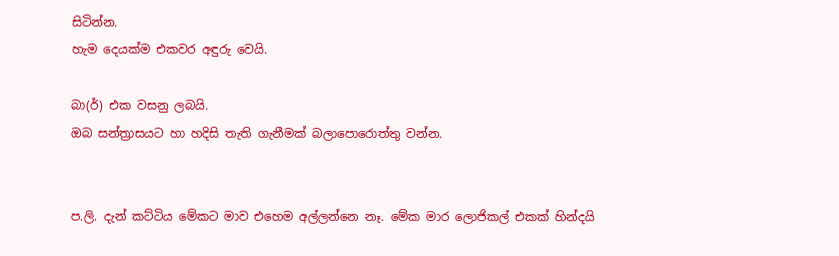සිටින්න.
හැම දෙයක්ම එකවර අඳුරු වෙයි.

බා(ර්) එක වසනු ලබයි.
ඔබ සන්ත්‍රාසයට හා හදිසි තැති ගැනීමක් බලාපොරොත්තු වන්න.


ප.ලි. දැන් කට්ටිය මේකට මාව එහෙම අල්ලන්නෙ නෑ. මේක මාර ලොජිකල් එකක් හින්දයි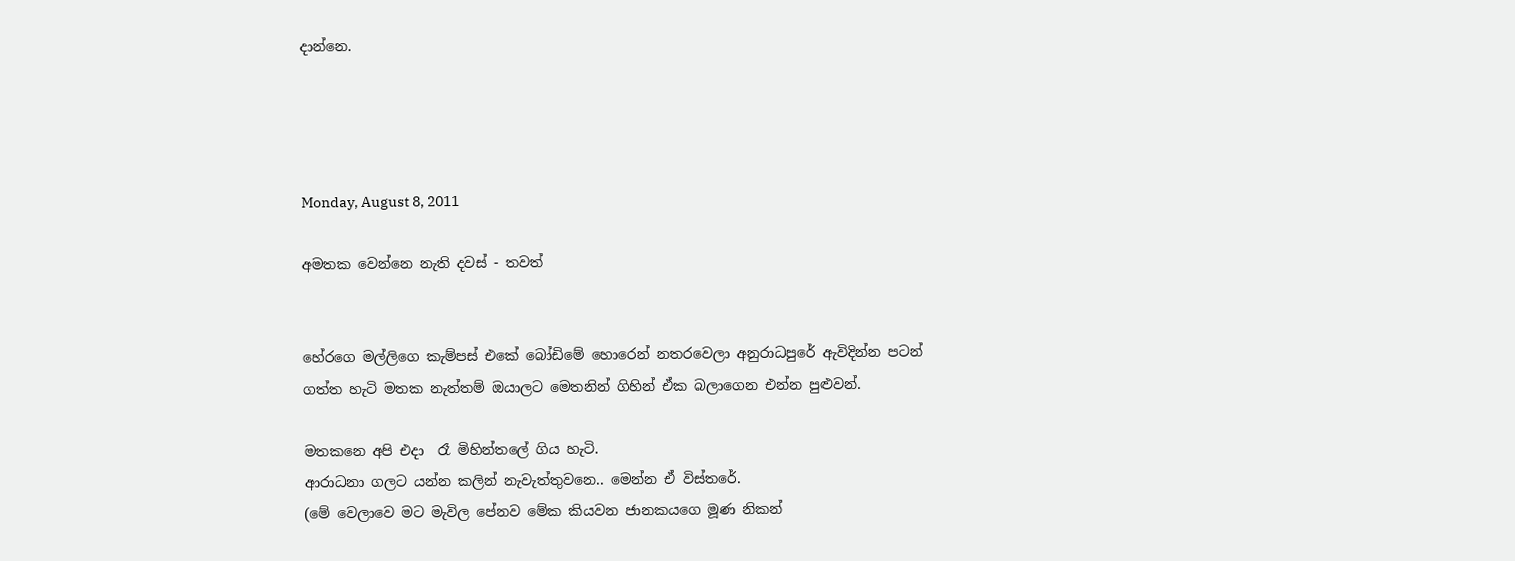දාන්නෙ.




Monday, August 8, 2011

අමතක වෙන්නෙ නැති දවස් - තවත්


හේරගෙ මල්ලිගෙ කැම්පස් එකේ බෝඩිමේ හොරෙන් නතරවෙලා අනුරාධපුරේ ඇවිදින්න පටන් ගත්ත හැටි මතක නැත්තම් ඔයාලට මෙතනින් ගිහින් ඒක බලාගෙන එන්න පුළුවන්.

මතකනෙ අපි එදා  රෑ මිහින්තලේ ගිය හැටි.
ආරාධනා ගලට යන්න කලින් නැවැත්තුවනෙ.. මෙන්න ඒ විස්තරේ.
(මේ වෙලාවෙ මට මැවිල පේනව මේක කියවන ජානකයගෙ මූණ නිකන්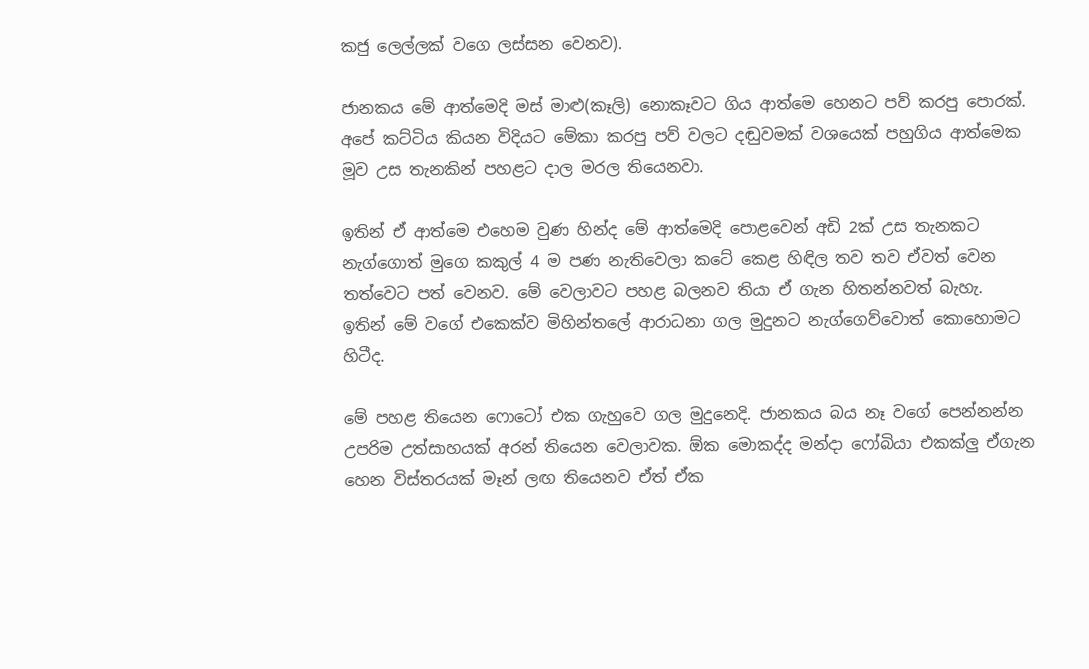කජු ලෙල්ලක් වගෙ ලස්සන වෙනව).

ජානකය මේ ආත්මෙදි මස් මාළු(කෑලි) නොකෑවට ගිය ආත්මෙ හෙනට පව් කරපු පොරක්.
අපේ කට්ටිය කියන විදියට මේකා කරපු පව් වලට දඬුවමක් වශයෙක් පහුගිය ආත්මෙක මූව උස තැනකින් පහළට දාල මරල තියෙනවා.

ඉතින් ඒ ආත්මෙ එහෙම වුණ හින්ද මේ ආත්මෙදි පොළවෙන් අඩි 2ක් උස තැනකට නැග්ගොත් මුගෙ කකුල් 4 ම පණ නැතිවෙලා කටේ කෙළ හිඳිල තව තව ඒවත් වෙන තත්වෙට පත් වෙනව. මේ වෙලාවට පහළ බලනව තියා ඒ ගැන හිතන්නවත් බැහැ.
ඉතින් මේ වගේ එකෙක්ව මිහින්තලේ ආරාධනා ගල මුදුනට නැග්ගෙව්වොත් කොහොමට හිටීද.

මේ පහළ තියෙන ෆොටෝ එක ගැහුවෙ ගල මුදුනෙදි. ජානකය බය නෑ වගේ පෙන්නන්න උපරිම උත්සාහයක් අරන් තියෙන වෙලාවක. ඕක මොකද්ද මන්දා ෆෝබියා එකක්ලු ඒගැන හෙන විස්තරයක් මෑන් ලඟ තියෙනව ඒත් ඒක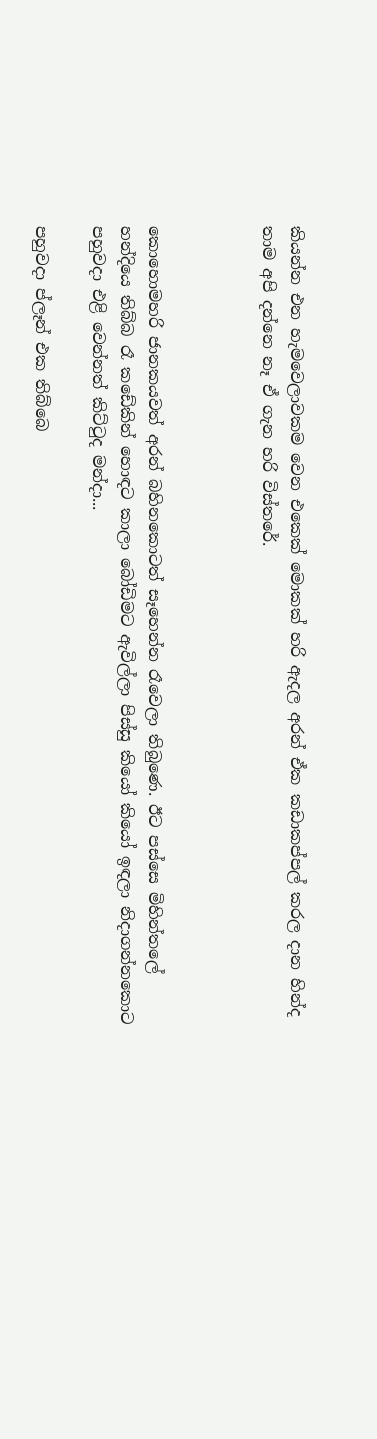කියන්න එන හැමවෙලාවකම වෙන එකෙක් මොකක් හරි ඇදල අරන් ඒක කඩාකප්පල් කරල දාන හින්ද තාම අපි දන්නෙ නෑ ඒ ගැන හරි විස්තරේ.



කොහොමහරි ජානකයවත් අරන් බහිනකොටත් සෑහෙන්න රෑවෙලා තිබුණෙ. ඊට පස්සෙ මිහින්තලේ හන්දියෙ තිබ්බ රෑ කඩේකින් හොඳට කාලා බෝඩිමට ඇවිල්ලා පිස්සු කියෝ කියෝ ඉඳලා නිදාගන්නකොට පහුවදා එළි වෙන්නත් කිට්ටුද මන්දා...

පහුවදා ප්ලෑන් එක තිබ්බෙ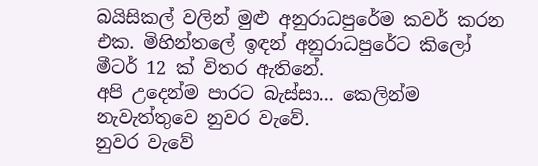බයිසිකල් වලින් මුළු අනුරාධපුරේම කවර් කරන එක. මිහින්තලේ ඉඳන් අනුරාධපුරේට කිලෝ මීටර් 12 ක් විතර ඇතිනේ.
අපි උදෙන්ම පාරට බැස්සා... කෙලින්ම නැවැත්තුවෙ නුවර වැවේ.
නුවර වැවේ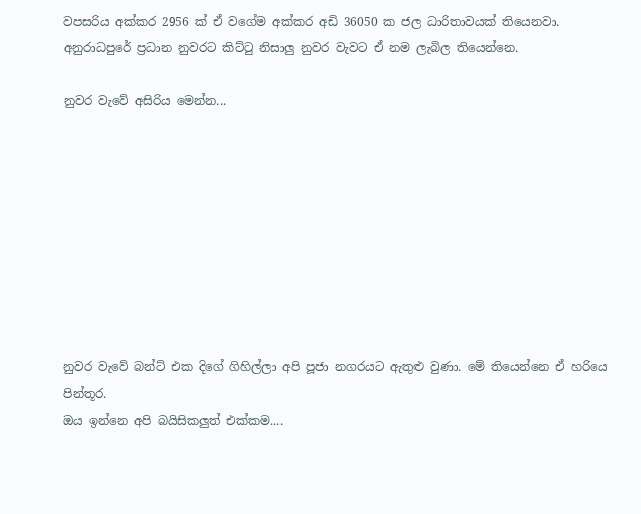වපසරිය අක්කර 2956 ක් ඒ වගේම අක්කර අඩි 36050 ක ජල ධාරිතාවයක් තියෙනවා. අනුරාධපුරේ ප්‍රධාන නුවරට කිට්ටු නිසාලු නුවර වැවට ඒ නම ලැබිල තියෙන්නෙ.

නුවර වැවේ අසිරිය මෙන්න...









නුවර වැවේ බන්ට් එක දිගේ ගිහිල්ලා අපි පූජා නගරයට ඇතුළු වුණා. මේ තියෙන්නෙ ඒ හරියෙ පින්තූර.
ඔය ඉන්නෙ අපි බයිසිකලුත් එක්කම....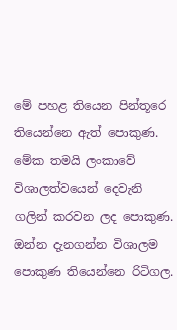මේ පහළ තියෙන පින්තූරෙ තියෙන්නෙ ඇත් පොකුණ.
මේක තමයි ලංකාවේ විශාලත්වයෙන් දෙවැනි ගලින් කරවන ලද පොකුණ.
ඔන්න දැනගන්න විශාලම පොකුණ තියෙන්නෙ රිටිගල.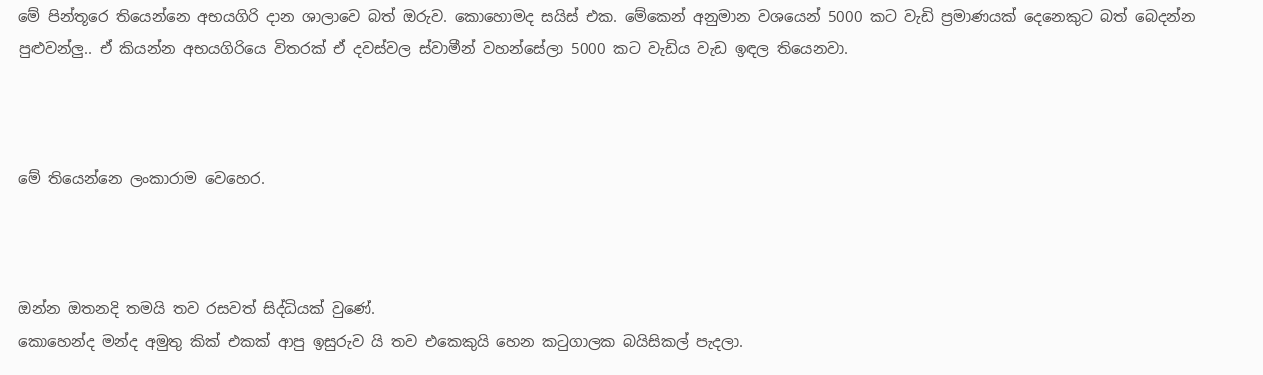මේ පින්තූරෙ තියෙන්නෙ අභයගිරි දාන ශාලාවෙ බත් ඔරුව. කොහොමද සයිස් එක. මේකෙන් අනුමාන වශයෙන් 5000 කට වැඩි ප්‍රමාණයක් දෙනෙකුට බත් බෙදන්න පුළුවන්ලු.. ඒ කියන්න අභයගිරියෙ විතරක් ඒ දවස්වල ස්වාමීන් වහන්සේලා 5000 කට වැඩිය වැඩ ඉඳල තියෙනවා.



මේ තියෙන්නෙ ලංකාරාම වෙහෙර.



ඔන්න ඔතනදි තමයි තව රසවත් සිද්ධියක් වුණේ.
කොහෙන්ද මන්ද අමුතු කික් එකක් ආපු ඉසුරුව යි තව එකෙකුයි හෙන කටුගාලක බයිසිකල් පැදලා.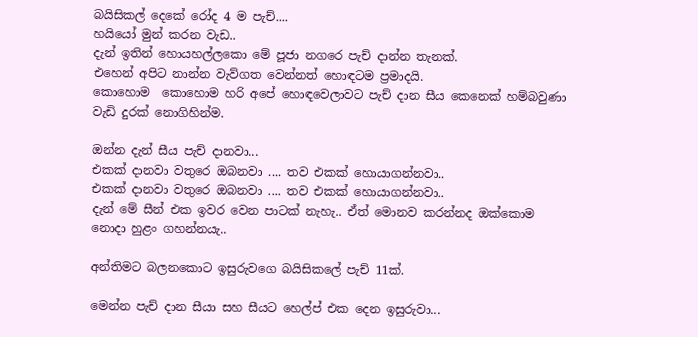බයිසිකල් දෙකේ රෝද 4 ම පැච්....
හයියෝ මුන් කරන වැඩ..
දැන් ඉතින් හොයහල්ලකො මේ පූජා නගරෙ පැච් දාන්න තැනක්.
එහෙන් අපිට නාන්න වැව්ගත වෙන්නත් හොඳටම ප්‍රමාදයි.
කොහොම  කොහොම හරි අපේ හොඳවෙලාවට පැච් දාන සීය කෙනෙක් හම්බවුණා වැඩි දුරක් නොගිහින්ම.

ඔන්න දැන් සීය පැච් දානවා...
එකක් දානවා වතුරෙ ඔබනවා .... තව එකක් හොයාගන්නවා..
එකක් දානවා වතුරෙ ඔබනවා .... තව එකක් හොයාගන්නවා..
දැන් මේ සීන් එක ඉවර වෙන පාටක් නැහැ.. ඒත් මොනව කරන්නද ඔක්කොම නොදා හුළං ගහන්නයැ..

අන්තිමට බලනකොට ඉසුරුවගෙ බයිසිකලේ පැච් 11ක්.

මෙන්න පැච් දාන සීයා සහ සීයට හෙල්ප් එක දෙන ඉසුරුවා...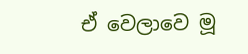ඒ වෙලාවෙ මූ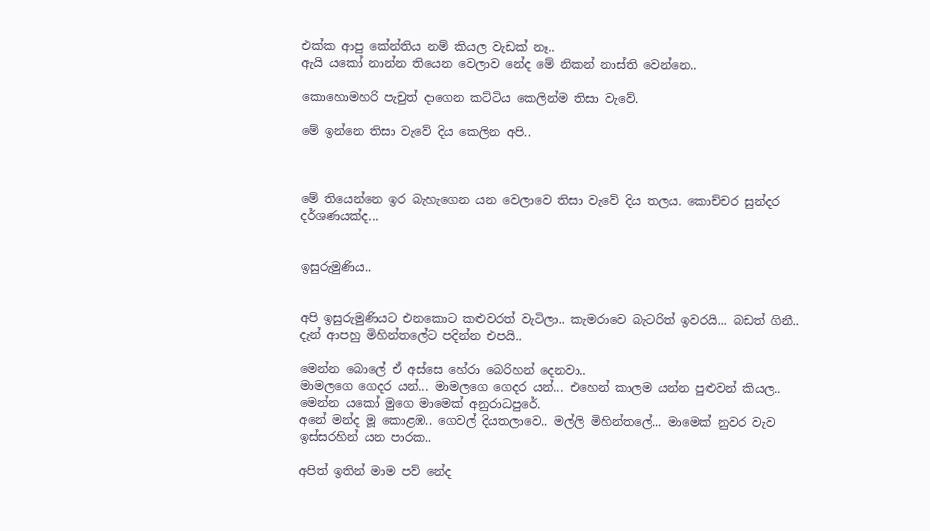එක්ක ආපු කේන්තිය නම් කියල වැඩක් නෑ..
ඇයි යකෝ නාන්න තියෙන වෙලාව නේද මේ නිකන් නාස්ති වෙන්නෙ..

කොහොමහරි පැචුත් දාගෙන කට්ටිය කෙලින්ම තිසා වැවේ.

මේ ඉන්නෙ තිසා වැවේ දිය කෙලින අපි..



මේ තියෙන්නෙ ඉර බැහැගෙන යන වෙලාවෙ තිසා වැවේ දිය තලය. කොච්චර සුන්දර දර්ශණයක්ද...


ඉසුරුමුණිය..


අපි ඉසුරුමුණියට එනකොට කළුවරත් වැටිලා.. කැමරාවෙ බැටරිත් ඉවරයි... බඩත් ගිනී..
දැන් ආපහු මිහින්තලේට පදින්න එපයි..

මෙන්න බොලේ ඒ අස්සෙ හේරා බෙරිහන් දෙනවා..
මාමලගෙ ගෙදර යන්... මාමලගෙ ගෙදර යන්... එහෙන් කාලම යන්න පුළුවන් කියල..
මෙන්න යකෝ මුගෙ මාමෙක් අනුරාධපුරේ.
අනේ මන්ද මූ කොළඹ.. ගෙවල් දියතලාවෙ.. මල්ලි මිහින්තලේ... මාමෙක් නුවර වැව ඉස්සරහින් යන පාරක..

අපිත් ඉතින් මාම පව් නේද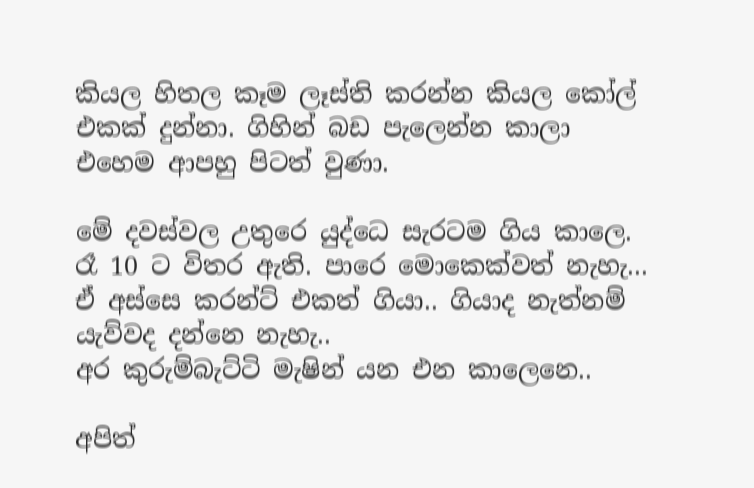කියල හිතල කෑම ලෑස්ති කරන්න කියල කෝල් එකක් දුන්නා. ගිහින් බඩ පැලෙන්න කාලා එහෙම ආපහු පිටත් වුණා.

මේ දවස්වල උතුරෙ යුද්ධෙ සැරටම ගිය කාලෙ. රෑ 10 ට විතර ඇති. පාරෙ මොකෙක්වත් නැහැ...
ඒ අස්සෙ කරන්ට් එකත් ගියා.. ගියාද නැත්නම් යැව්වද දන්නෙ නැහැ..
අර කුරුම්බැට්ටි මැෂින් යන එන කාලෙනෙ..

අපිත්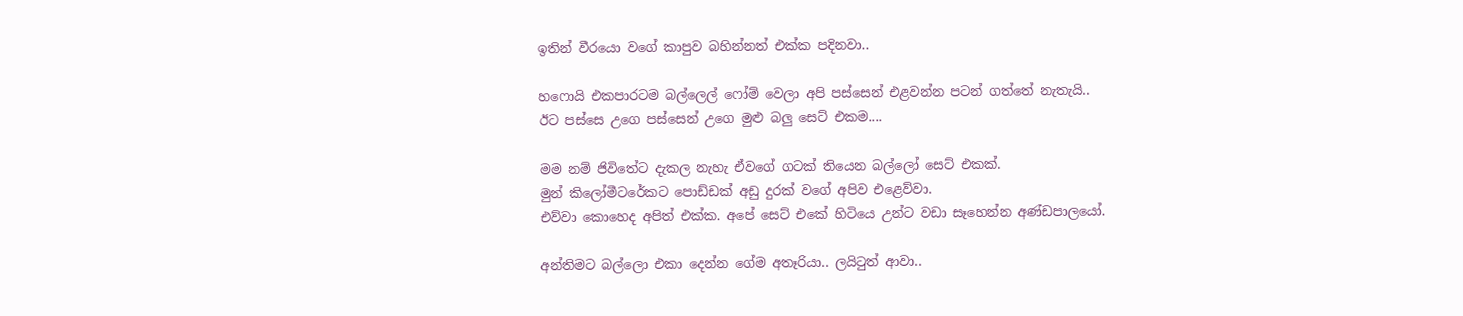ඉතින් වීරයො වගේ කාපුව බහින්නත් එක්ක පදිනවා..

හෆොයි එකපාරටම බල්ලෙල් ෆෝම් වෙලා අපි පස්සෙන් එළවන්න පටන් ගත්තේ නැතැයි..
ඊට පස්සෙ උගෙ පස්සෙන් උගෙ මුළු බලු සෙට් එකම....

මම නම් ජිවිතේට දැකල නැහැ ඒවගේ ගටක් තියෙන බල්ලෝ සෙට් එකක්.
මුන් කිලෝමීටරේකට පොඩ්ඩක් අඩු දුරක් වගේ අපිව එළෙව්වා.
එව්වා කොහෙද අපිත් එක්ක. අපේ සෙට් එකේ හිටියෙ උන්ට වඩා සෑහෙන්න අණ්ඩපාලයෝ.

අන්තිමට බල්ලො එකා දෙන්න ගේම අතෑරියා.. ලයිටුත් ආවා..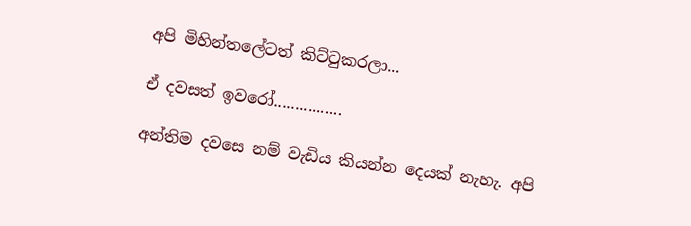අපි මිහින්තලේටත් කිට්ටුකරලා...

ඒ දවසත් ඉවරෝ................

අන්තිම දවසෙ නම් වැඩිය කියන්න දෙයක් නැහැ. අපි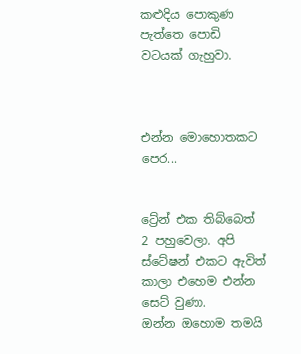කළුදිය පොකුණ පැත්තෙ පොඩි වටයක් ගැහුවා.



එන්න මොහොතකට පෙර...


ට්‍රේන් එක තිබ්බෙත් 2 පහුවෙලා. අපි ස්ටේෂන් එකට ඇවිත් කාලා එහෙම එන්න සෙට් වුණා.
ඔන්න ඔහොම තමයි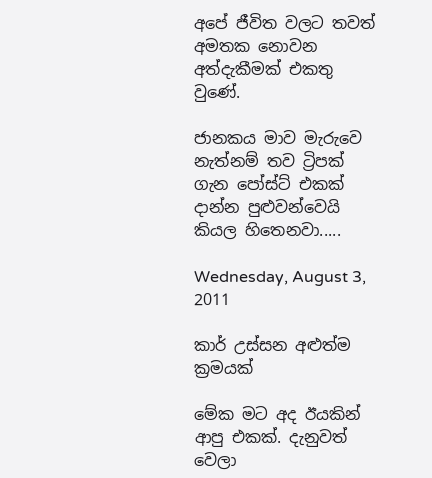අපේ ජීවිත වලට තවත් අමතක නොවන අත්දැකීමක් එකතු වුණේ.

ජානකය මාව මැරුවෙ නැත්නම් තව ට්‍රිපක් ගැන පෝස්ට් එකක් දාන්න පුළුවන්වෙයි කියල හිතෙනවා.....

Wednesday, August 3, 2011

කාර් උස්සන අළුත්ම ක්‍රමයක්

මේක මට අද ඊයකින් ආපු එකක්. දැනුවත් වෙලා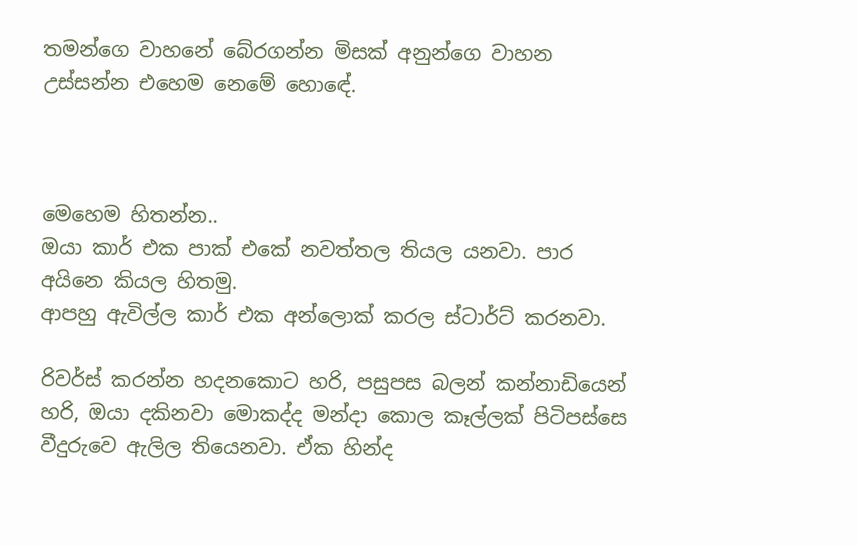තමන්ගෙ වාහනේ බේරගන්න මිසක් අනුන්ගෙ වාහන උස්සන්න එහෙම නෙමේ හොඳේ.



මෙහෙම හිතන්න..
ඔයා කාර් එක පාක් එකේ නවත්තල තියල යනවා. පාර අයිනෙ කියල හිතමු.
ආපහු ඇවිල්ල කාර් එක අන්ලොක් කරල ස්ටාර්ට් කරනවා.

රිවර්ස් කරන්න හදනකොට හරි, පසුපස බලන් කන්නාඩියෙන් හරි, ඔයා දකිනවා මොකද්ද මන්දා කොල කෑල්ලක් පිටිපස්සෙ වීදුරුවෙ ඇලිල තියෙනවා. ඒක හින්ද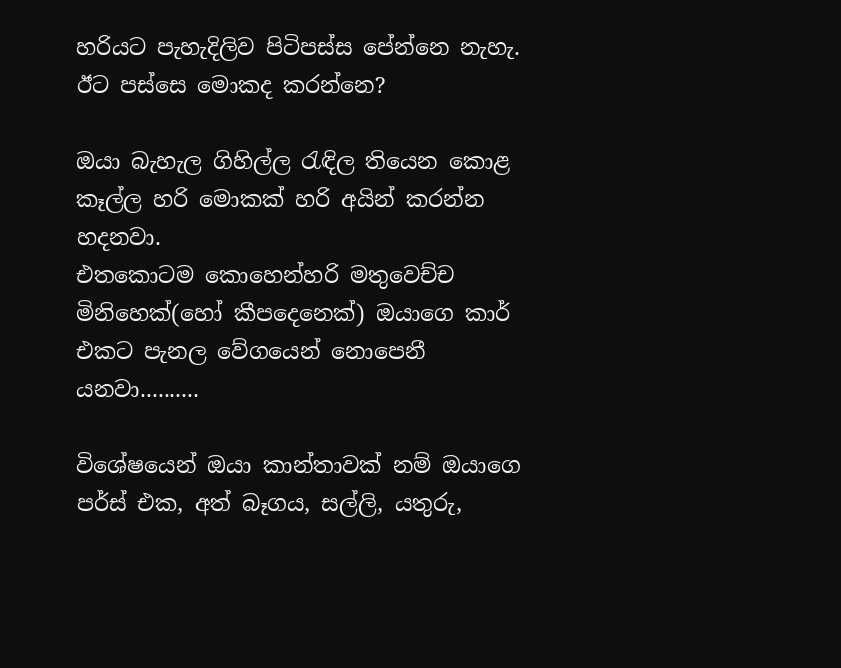හරියට පැහැදිලිව පිටිපස්ස පේන්නෙ නැහැ.
ඊට පස්සෙ මොකද කරන්නෙ?

ඔයා බැහැල ගිහිල්ල රැඳිල තියෙන කොළ කෑල්ල හරි මොකක් හරි අයින් කරන්න හදනවා.
එතකොටම කොහෙන්හරි මතුවෙච්ච මිනිහෙක්(හෝ කීපදෙනෙක්) ඔයාගෙ කාර් එකට පැනල වේගයෙන් නොපෙනී යනවා..........

විශේෂයෙන් ඔයා කාන්තාවක් නම් ඔයාගෙ පර්ස් එක, අත් බෑගය, සල්ලි, යතුරු,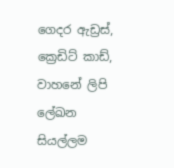ගෙදර ඇඩ්‍රස්, ක්‍රෙඩිට් කාඩ්, වාහනේ ලිපි ලේඛන සියල්ලම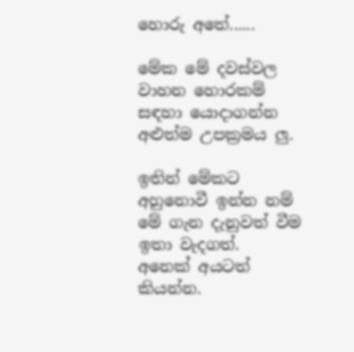හොරු අතේ......

මේක මේ දවස්වල වාහන හොරකම් සඳහා යොදාගන්න අළුත්ම උපක්‍රමය ලු.

ඉතින් මේකට අහුනොවී ඉන්න නම් මේ ගැන දැනුවත් වීම ඉතා වැදගත්.
අනෙක් අයටත් කියන්න.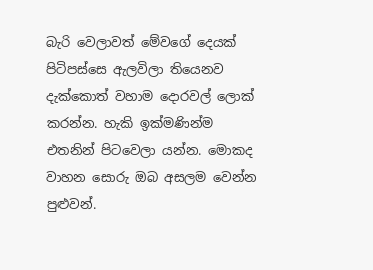බැරි වෙලාවත් මේවගේ දෙයක් පිටිපස්සෙ ඇලවිලා තියෙනව දැක්කොත් වහාම දොරවල් ලොක් කරන්න. හැකි ඉක්මණින්ම එතනින් පිටවෙලා යන්න. මොකද වාහන සොරු ඔබ අසලම වෙන්න පුළුවන්.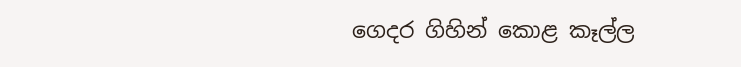ගෙදර ගිහින් කොළ කෑල්ල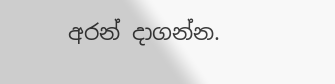අරන් දාගන්න.